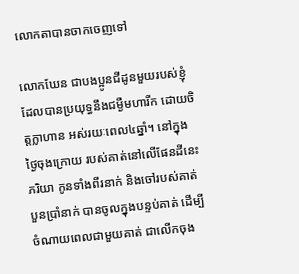លោកតាបានចាកចេញទៅ

លោកឃែន ជាបងប្អូនជីដូនមួយរបស់ខ្ញុំ ដែលបានប្រយុទ្ធនឹងជម្ងឺមហារីក ដោយចិត្តក្លាហាន អស់រយៈពេល៤ឆ្នាំ។ នៅក្នុងថ្ងៃចុងក្រោយ របស់គាត់នៅលើផែនដីនេះ ភរិយា កូនទាំងពីរនាក់ និងចៅរបស់គាត់បួនប្រាំនាក់ បានចូលក្នុងបន្ទប់គាត់ ដើម្បីចំណាយពេលជាមួយគាត់ ជាលើកចុង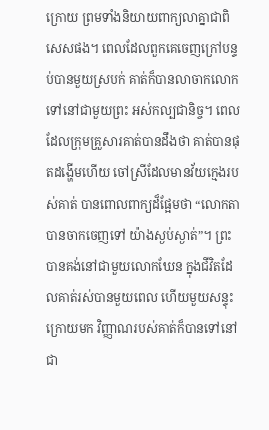ក្រោយ ព្រមទាំងនិយាយពាក្យលាគ្នាជាពិសេសផង។ ពេលដែលពួកគេចេញក្រៅបន្ទប់បានមួយស្របក់ គាត់ក៏បានលាចាកលោក ទៅនៅជាមួយព្រះ អស់កល្បជានិច្ច។ ពេលដែលក្រុមគ្រួសារគាត់បានដឹងថា គាត់បានផុតដង្ហើមហើយ ចៅស្រីដែលមានវ័យក្មេងរបស់គាត់ បានពោលពាក្យដ៏ផ្អែមថា “លោកតាបានចាកចេញទៅ យ៉ាងស្ងប់ស្ងាត់”។ ព្រះបានគង់នៅជាមួយលោកឃែន ក្នុងជីវិតដែលគាត់រស់បានមួយពេល ហើយមួយសន្ទុះក្រោយមក វិញ្ញាណរបស់គាត់ក៏បានទៅនៅជា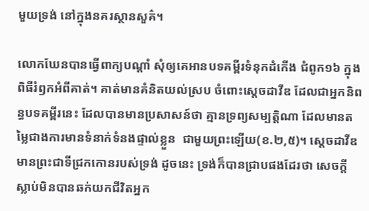មួយទ្រង់ នៅក្នុងនគរស្ថានសួគ៌។

លោកឃែនបានធ្វើពាក្យបណ្តាំ សុំឲ្យគេអានបទគម្ពីរទំនុកដំកើង ជំពូក១៦ ក្នុងពិធីរំឭកអំពីគាត់។ គាត់មានគំនិតយល់ស្រប ចំពោះស្តេចដាវីឌ ដែលជាអ្នកនិពន្ធបទគម្ពីរនេះ ដែលបានមានប្រសាសន៍ថា គ្មានទ្រព្យសម្បត្តិណា ដែលមានតម្លៃជាងការមានទំនាក់ទំនងផ្ទាល់ខ្លួន  ជាមួយព្រះឡើយ(ខ.២,៥)។ ស្តេចដាវីឌមានព្រះជាទីជ្រកកោនរបស់ទ្រង់ ដូចនេះ ទ្រង់ក៏បានជ្រាបផងដែរថា សេចក្តីស្លាប់មិនបានឆក់យកជីវិតអ្នក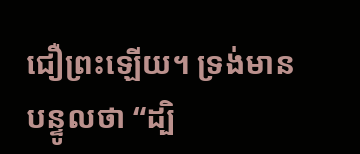ជឿព្រះឡើយ។ ទ្រង់មានបន្ទូលថា “ដ្បិ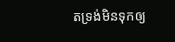តទ្រង់មិនទុកឲ្យ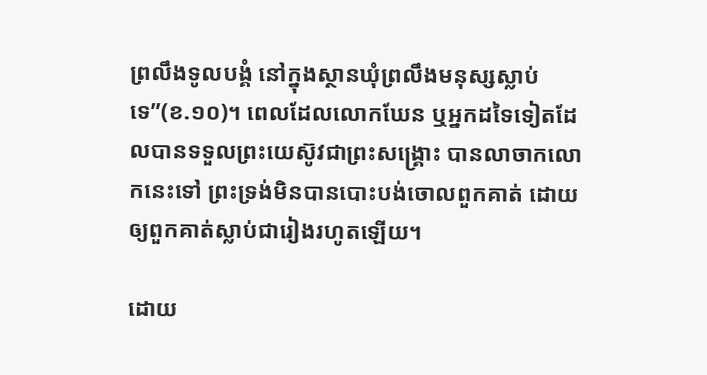ព្រលឹងទូលបង្គំ នៅក្នុងស្ថានឃុំព្រលឹងមនុស្សស្លាប់ទេ”(ខ.១០)។ ពេលដែលលោកឃែន ឬអ្នកដទៃទៀតដែលបានទទួលព្រះយេស៊ូវជាព្រះសង្រ្គោះ បានលាចាកលោកនេះទៅ ព្រះទ្រង់មិនបានបោះបង់ចោលពួកគាត់ ដោយឲ្យពួកគាត់ស្លាប់ជារៀងរហូតឡើយ។

ដោយ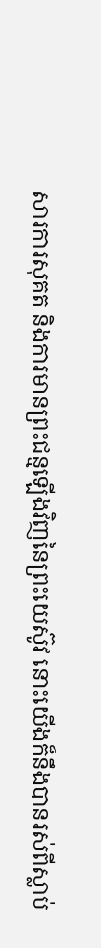សារការសុគត និងការមានព្រះជន្មឡើងវិញនៃព្រះយេស៊ូវ នោះយើងក៏នឹងបានរស់ពីស្លាប់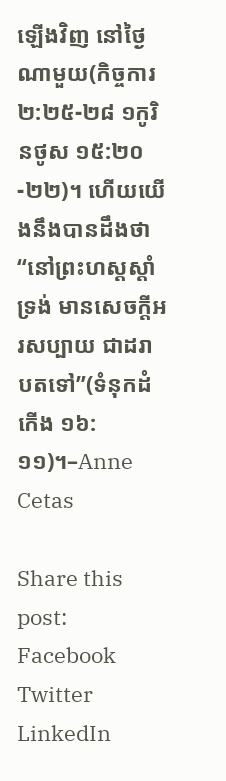ឡើងវិញ នៅថ្ងៃណាមួយ(កិច្ចការ ២:២៥-២៨ ១កូរិនថូស ១៥:២០-២២)។ ហើយយើងនឹងបានដឹងថា “នៅព្រះហស្តស្តាំទ្រង់ មានសេចក្តីអរសប្បាយ ជាដរាបតទៅ”(ទំនុកដំកើង ១៦:១១)។–Anne Cetas

Share this post:
Facebook
Twitter
LinkedIn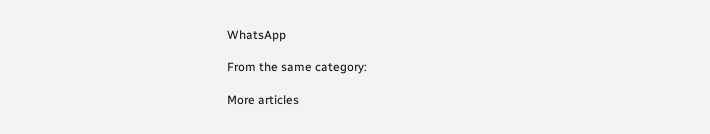WhatsApp

From the same category:

More articles